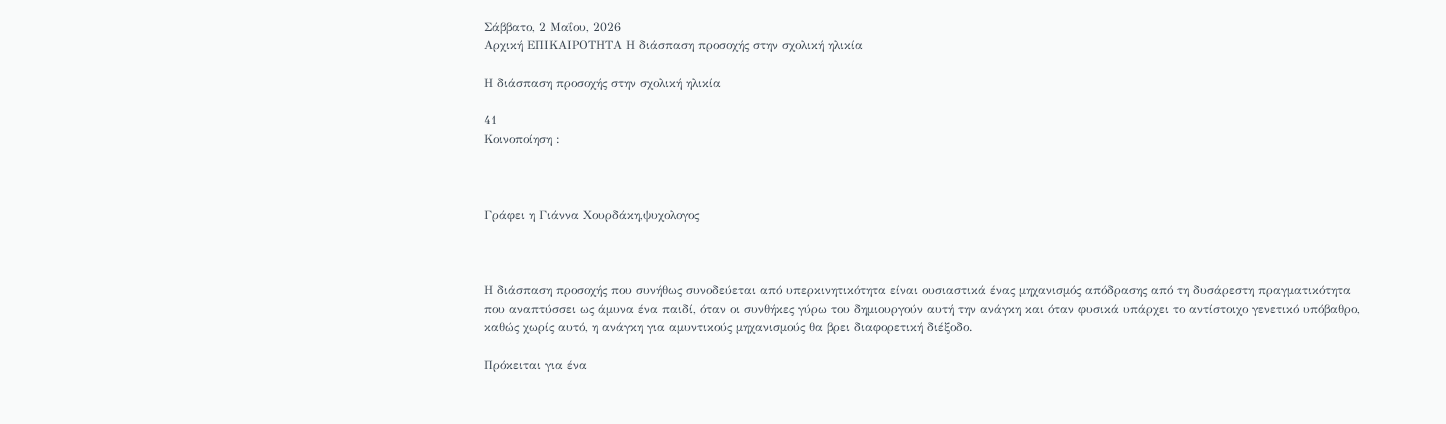Σάββατο, 2 Μαΐου, 2026
Αρχική ΕΠΙΚΑΙΡΟΤΗΤΑ Η διάσπαση προσοχής στην σχολική ηλικία

Η διάσπαση προσοχής στην σχολική ηλικία

41
Κοινοποίηση :



Γράφει η Γιάννα Χουρδάκη,ψυχολογος



Η διάσπαση προσοχής που συνήθως συνοδεύεται από υπερκινητικότητα είναι ουσιαστικά ένας μηχανισμός απόδρασης από τη δυσάρεστη πραγματικότητα που αναπτύσσει ως άμυνα ένα παιδί, όταν οι συνθήκες γύρω του δημιουργούν αυτή την ανάγκη και όταν φυσικά υπάρχει το αντίστοιχο γενετικό υπόβαθρο, καθώς χωρίς αυτό, η ανάγκη για αμυντικούς μηχανισμούς θα βρει διαφορετική διέξοδο.

Πρόκειται για ένα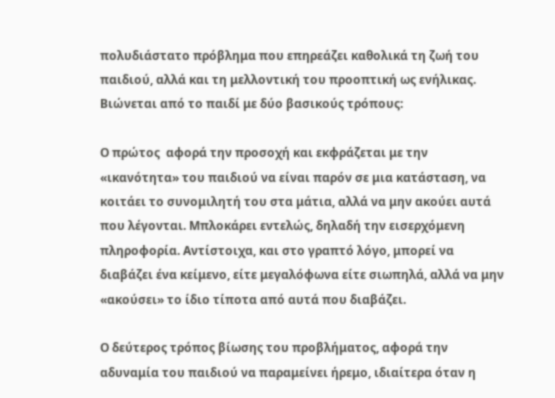πολυδιάστατο πρόβλημα που επηρεάζει καθολικά τη ζωή του παιδιού, αλλά και τη μελλοντική του προοπτική ως ενήλικας. Βιώνεται από το παιδί με δύο βασικούς τρόπους:

Ο πρώτος  αφορά την προσοχή και εκφράζεται με την «ικανότητα» του παιδιού να είναι παρόν σε μια κατάσταση, να κοιτάει το συνομιλητή του στα μάτια, αλλά να μην ακούει αυτά που λέγονται. Μπλοκάρει εντελώς, δηλαδή την εισερχόμενη πληροφορία. Αντίστοιχα, και στο γραπτό λόγο, μπορεί να διαβάζει ένα κείμενο, είτε μεγαλόφωνα είτε σιωπηλά, αλλά να μην «ακούσει» το ίδιο τίποτα από αυτά που διαβάζει.

Ο δεύτερος τρόπος βίωσης του προβλήματος, αφορά την αδυναμία του παιδιού να παραμείνει ήρεμο, ιδιαίτερα όταν η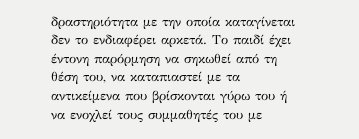δραστηριότητα με την οποία καταγίνεται δεν το ενδιαφέρει αρκετά. Το παιδί έχει έντονη παρόρμηση να σηκωθεί από τη θέση του, να καταπιαστεί με τα αντικείμενα που βρίσκονται γύρω του ή να ενοχλεί τους συμμαθητές του με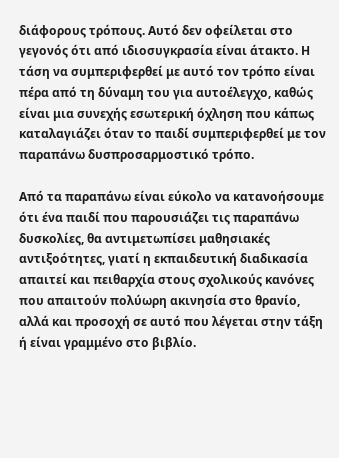διάφορους τρόπους. Αυτό δεν οφείλεται στο γεγονός ότι από ιδιοσυγκρασία είναι άτακτο. Η τάση να συμπεριφερθεί με αυτό τον τρόπο είναι πέρα από τη δύναμη του για αυτοέλεγχο, καθώς είναι μια συνεχής εσωτερική όχληση που κάπως καταλαγιάζει όταν το παιδί συμπεριφερθεί με τον παραπάνω δυσπροσαρμοστικό τρόπο.

Από τα παραπάνω είναι εύκολο να κατανοήσουμε ότι ένα παιδί που παρουσιάζει τις παραπάνω δυσκολίες, θα αντιμετωπίσει μαθησιακές αντιξοότητες, γιατί η εκπαιδευτική διαδικασία απαιτεί και πειθαρχία στους σχολικούς κανόνες που απαιτούν πολύωρη ακινησία στο θρανίο, αλλά και προσοχή σε αυτό που λέγεται στην τάξη ή είναι γραμμένο στο βιβλίο.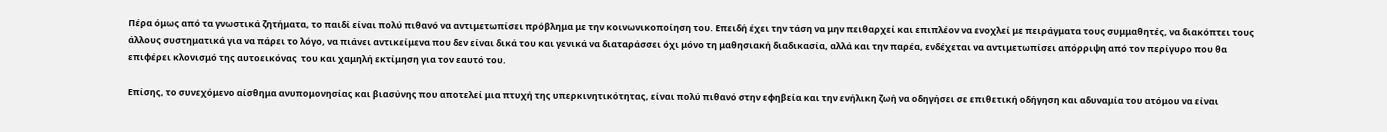Πέρα όμως από τα γνωστικά ζητήματα, το παιδί είναι πολύ πιθανό να αντιμετωπίσει πρόβλημα με την κοινωνικοποίηση του. Επειδή έχει την τάση να μην πειθαρχεί και επιπλέον να ενοχλεί με πειράγματα τους συμμαθητές, να διακόπτει τους άλλους συστηματικά για να πάρει το λόγο, να πιάνει αντικείμενα που δεν είναι δικά του και γενικά να διαταράσσει όχι μόνο τη μαθησιακή διαδικασία, αλλά και την παρέα, ενδέχεται να αντιμετωπίσει απόρριψη από τον περίγυρο που θα επιφέρει κλονισμό της αυτοεικόνας  του και χαμηλή εκτίμηση για τον εαυτό του.

Επίσης, το συνεχόμενο αίσθημα ανυπομονησίας και βιασύνης που αποτελεί μια πτυχή της υπερκινητικότητας, είναι πολύ πιθανό στην εφηβεία και την ενήλικη ζωή να οδηγήσει σε επιθετική οδήγηση και αδυναμία του ατόμου να είναι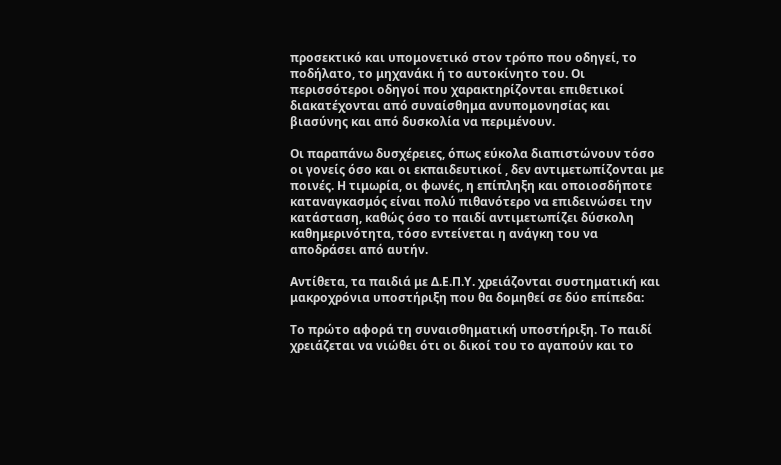προσεκτικό και υπομονετικό στον τρόπο που οδηγεί, το ποδήλατο, το μηχανάκι ή το αυτοκίνητο του. Οι περισσότεροι οδηγοί που χαρακτηρίζονται επιθετικοί διακατέχονται από συναίσθημα ανυπομονησίας και βιασύνης και από δυσκολία να περιμένουν.

Οι παραπάνω δυσχέρειες, όπως εύκολα διαπιστώνουν τόσο οι γονείς όσο και οι εκπαιδευτικοί , δεν αντιμετωπίζονται με ποινές. Η τιμωρία, οι φωνές, η επίπληξη και οποιοσδήποτε καταναγκασμός είναι πολύ πιθανότερο να επιδεινώσει την κατάσταση, καθώς όσο το παιδί αντιμετωπίζει δύσκολη καθημερινότητα, τόσο εντείνεται η ανάγκη του να αποδράσει από αυτήν.

Αντίθετα, τα παιδιά με Δ.Ε.Π.Υ. χρειάζονται συστηματική και μακροχρόνια υποστήριξη που θα δομηθεί σε δύο επίπεδα:

Το πρώτο αφορά τη συναισθηματική υποστήριξη. Το παιδί χρειάζεται να νιώθει ότι οι δικοί του το αγαπούν και το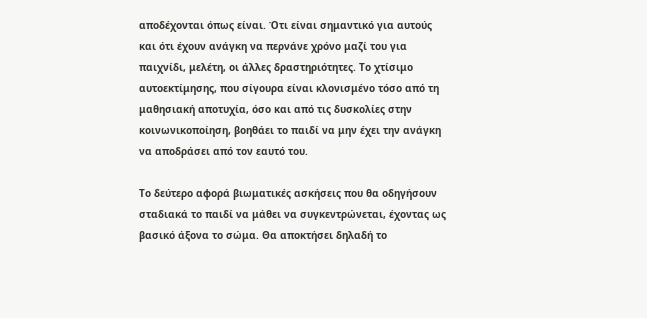αποδέχονται όπως είναι. Ότι είναι σημαντικό για αυτούς και ότι έχουν ανάγκη να περνάνε χρόνο μαζί του για παιχνίδι, μελέτη, οι άλλες δραστηριότητες. Το χτίσιμο αυτοεκτίμησης, που σίγουρα είναι κλονισμένο τόσο από τη μαθησιακή αποτυχία, όσο και από τις δυσκολίες στην κοινωνικοποίηση, βοηθάει το παιδί να μην έχει την ανάγκη να αποδράσει από τον εαυτό του.

Το δεύτερο αφορά βιωματικές ασκήσεις που θα οδηγήσουν σταδιακά το παιδί να μάθει να συγκεντρώνεται, έχοντας ως βασικό άξονα το σώμα. Θα αποκτήσει δηλαδή το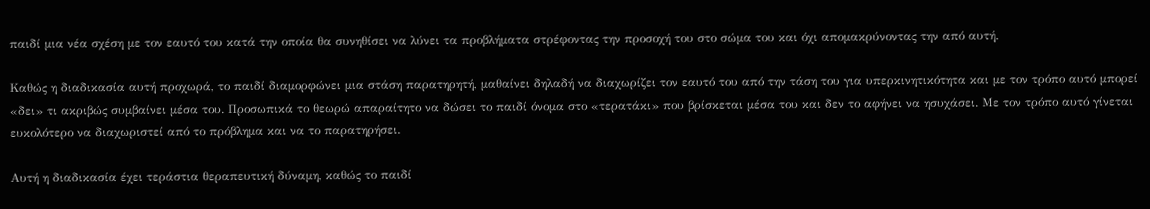παιδί μια νέα σχέση με τον εαυτό του κατά την οποία θα συνηθίσει να λύνει τα προβλήματα στρέφοντας την προσοχή του στο σώμα του και όχι απομακρύνοντας την από αυτή.

Καθώς η διαδικασία αυτή προχωρά, το παιδί διαμορφώνει μια στάση παρατηρητή, μαθαίνει δηλαδή να διαχωρίζει τον εαυτό του από την τάση του για υπερκινητικότητα και με τον τρόπο αυτό μπορεί «δει» τι ακριβώς συμβαίνει μέσα του. Προσωπικά το θεωρώ απαραίτητο να δώσει το παιδί όνομα στο «τερατάκι» που βρίσκεται μέσα του και δεν το αφήνει να ησυχάσει. Με τον τρόπο αυτό γίνεται ευκολότερο να διαχωριστεί από το πρόβλημα και να το παρατηρήσει.

Αυτή η διαδικασία έχει τεράστια θεραπευτική δύναμη, καθώς το παιδί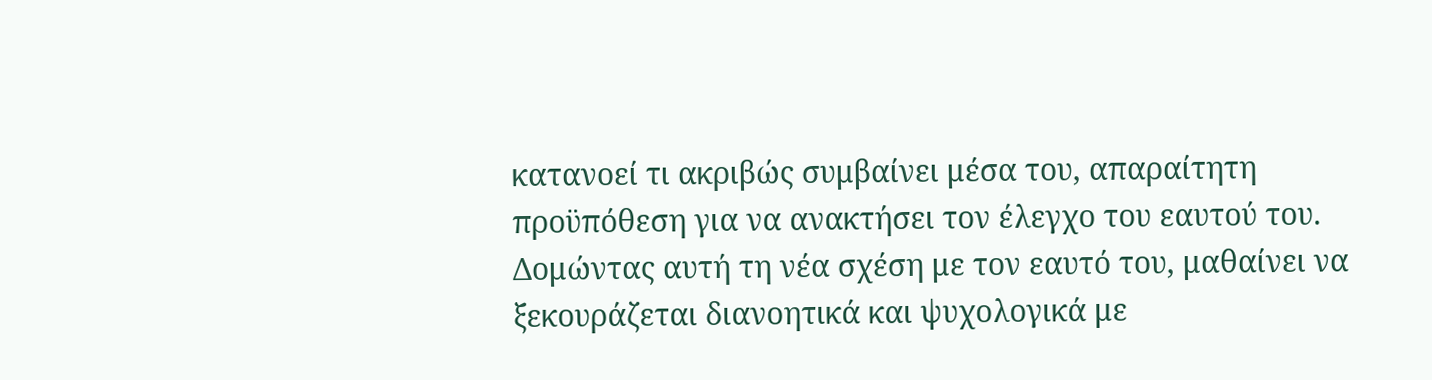κατανοεί τι ακριβώς συμβαίνει μέσα του, απαραίτητη προϋπόθεση για να ανακτήσει τον έλεγχο του εαυτού του. Δομώντας αυτή τη νέα σχέση με τον εαυτό του, μαθαίνει να ξεκουράζεται διανοητικά και ψυχολογικά με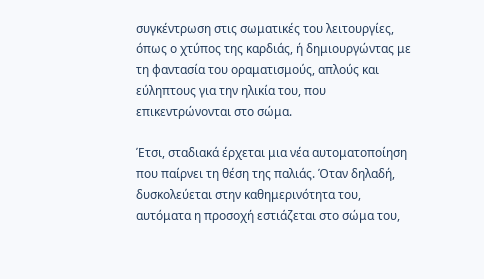συγκέντρωση στις σωματικές του λειτουργίες, όπως ο χτύπος της καρδιάς, ή δημιουργώντας με τη φαντασία του οραματισμούς, απλούς και εύληπτους για την ηλικία του, που επικεντρώνονται στο σώμα.

Έτσι, σταδιακά έρχεται μια νέα αυτοματοποίηση που παίρνει τη θέση της παλιάς. Όταν δηλαδή, δυσκολεύεται στην καθημερινότητα του, αυτόματα η προσοχή εστιάζεται στο σώμα του,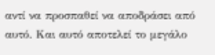αντί να προσπαθεί να αποδράσει από αυτό. Και αυτό αποτελεί το μεγάλο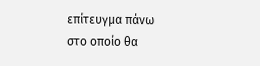επίτευγμα πάνω στο οποίο θα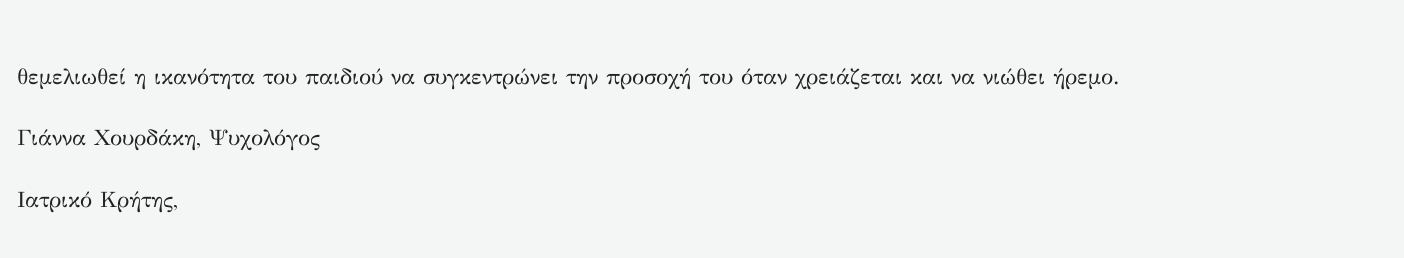θεμελιωθεί η ικανότητα του παιδιού να συγκεντρώνει την προσοχή του όταν χρειάζεται και να νιώθει ήρεμο.

Γιάννα Χουρδάκη, Ψυχολόγος

Ιατρικό Κρήτης,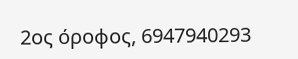2ος όροφος, 6947940293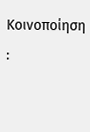Κοινοποίηση :